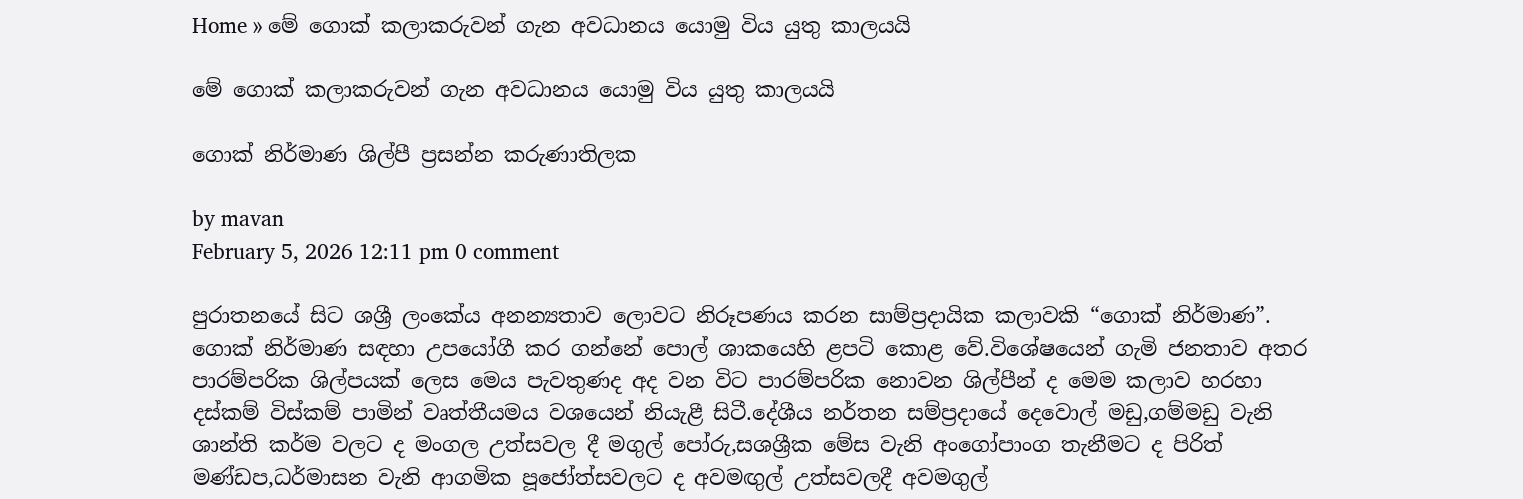Home » මේ ගොක් කලාකරුවන් ගැන අවධානය යොමු විය යුතු කාලයයි

මේ ගොක් කලාකරුවන් ගැන අවධානය යොමු විය යුතු කාලයයි

ගොක් නිර්මාණ ශිල්පී ප්‍රසන්න කරුණාතිලක

by mavan
February 5, 2026 12:11 pm 0 comment

පුරාතනයේ සිට ශශ්‍රී ලංකේය අනන්‍යතාව ලොවට නිරූපණය කරන සාම්ප්‍රදායික කලාවකි “ගොක් නිර්මාණ”. ගොක් නිර්මාණ සඳහා උපයෝගී කර ගන්නේ පොල් ශාකයෙහි ළපටි කොළ වේ.විශේෂයෙන් ගැමි ජනතාව අතර පාරම්පරික ශිල්පයක් ලෙස මෙය පැවතුණද අද වන විට පාරම්පරික නොවන ශිල්පීන් ද මෙම කලාව හරහා දස්කම් විස්කම් පාමින් වෘත්තීයමය වශයෙන් නියැළී සිටී.දේශීය නර්තන සම්ප්‍රදායේ දෙවොල් මඩු,ගම්මඩු වැනි ශාන්ති කර්ම වලට ද මංගල උත්සවල දී මගුල් පෝරු,සශශ්‍රීක මේස වැනි අංගෝපාංග තැනීමට ද පිරිත් මණ්ඩප,ධර්මාසන වැනි ආගමික පූජෝත්සවලට ද අවමඟුල් උත්සවලදී අවමගුල්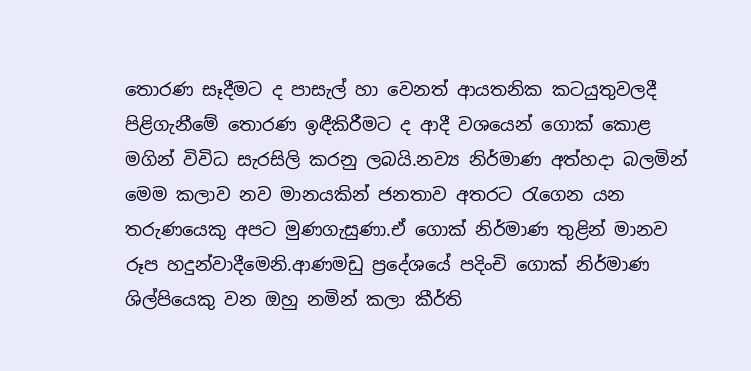තොරණ සෑදීමට ද පාසැල් හා වෙනත් ආයතනික කටයුතුවලදී පිළිගැනීමේ තොරණ ඉඳීකිරීමට ද ආදී වශයෙන් ගොක් කොළ මගින් විවිධ සැරසිලි කරනු ලබයි.නව්‍ය නිර්මාණ අත්හදා බලමින් මෙම කලාව නව මානයකින් ජනතාව අතරට රැගෙන යන තරුණයෙකු අපට මුණගැසුණා.ඒ ගොක් නිර්මාණ තුළින් මානව රූප හදුන්වාදීමෙනි.ආණමඩු ප්‍රදේශයේ පදිංචි ගොක් නිර්මාණ ශිල්පියෙකු වන ඔහු නමින් කලා කීර්ති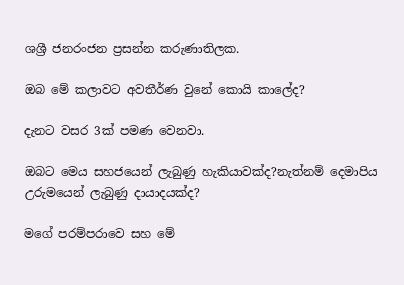ශශ්‍රී ජනරංජන ප්‍රසන්න කරුණාතිලක.

ඔබ මේ කලාවට අවතීර්ණ වුනේ කොයි කාලේද?

දැනට වසර 3ක් පමණ වෙනවා.

ඔබට මෙය සහජයෙන් ලැබුණු හැකියාවක්ද?නැත්නම් දෙමාපිය උරුමයෙන් ලැබුණු දායාදයක්ද?

මගේ පරම්පරාවෙ සහ මේ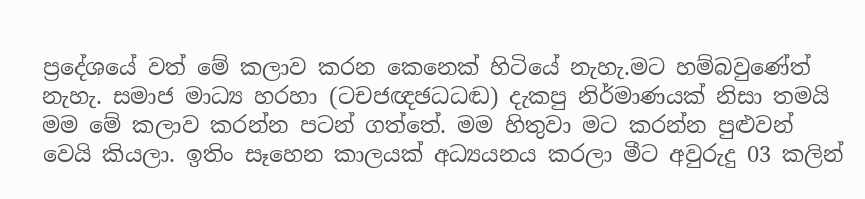ප්‍රදේශයේ වත් මේ කලාව කරන කෙනෙක් හිටියේ නැහැ.මට හම්බවුණේත් නැහැ. සමාජ මාධ්‍ය හරහා (ටචජඥඡධධඬ) දැකපු නිර්මාණයක් නිසා තමයි මම මේ කලාව කරන්න පටන් ගත්තේ. මම හිතුවා මට කරන්න පුළුවන් වෙයි කියලා. ඉතිං සෑහෙන කාලයක් අධ්‍යයනය කරලා මීට අවුරුදු 03 කලින්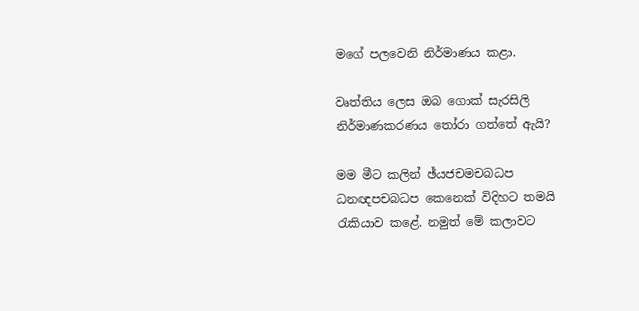මගේ පලවෙනි නිර්මාණය කළා.

වෘත්තිය ලෙස ඔබ ගොක් සැරසිලි නිර්මාණකරණය තෝරා ගත්තේ ඇයි?

මම මීට කලින් ඡ්යජචමචබධප ධනඥපචබධප කෙනෙක් විදිහට තමයි රැකියාව කළේ. නමුත් මේ කලාවට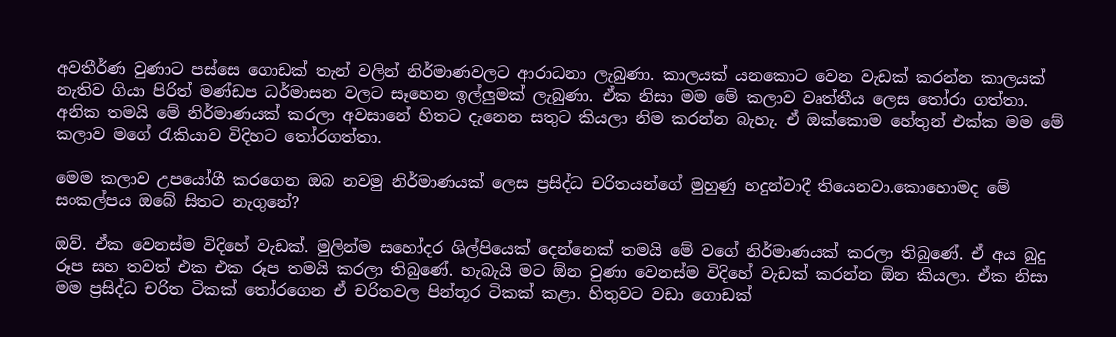අවතීර්ණ වුණාට පස්සෙ ගොඩක් තැන් වලින් නිර්මාණවලට ආරාධනා ලැබුණා. කාලයක් යනකොට වෙන වැඩක් කරන්න කාලයක් නැතිව ගියා පිරිත් මණ්ඩප ධර්මාසන වලට සෑහෙන ඉල්ලුමක් ලැබුණා. ඒක නිසා මම මේ කලාව වෘත්තීය ලෙස තෝරා ගත්තා. අනික තමයි මේ නිර්මාණයක් කරලා අවසානේ හිතට දැනෙන සතුට කියලා නිම කරන්න බැහැ. ඒ ඔක්කොම හේතුන් එක්ක මම මේ කලාව මගේ රැකියාව විදිහට තෝරගත්තා.

මෙම කලාව උපයෝගී කරගෙන ඔබ නවමු නිර්මාණයක් ලෙස ප්‍රසිද්ධ චරිතයන්ගේ මුහුණු හදුන්වාදී තියෙනවා.කොහොමද මේ සංකල්පය ඔබේ සිතට නැගුනේ?

ඔව්. ඒක වෙනස්ම විදිහේ වැඩක්. මුලින්ම සහෝදර ශිල්පියෙක් දෙන්නෙක් තමයි මේ වගේ නිර්මාණයක් කරලා තිබුණේ. ඒ අය බුදු රූප සහ තවත් එක එක රූප තමයි කරලා තිබුණේ. හැබැයි මට ඕන වුණා වෙනස්ම විදිහේ වැඩක් කරන්න ඕන කියලා. ඒක නිසා මම ප්‍රසිද්ධ චරිත ටිකක් තෝරගෙන ඒ චරිතවල පින්තූර ටිකක් කළා. හිතුවට වඩා ගොඩක්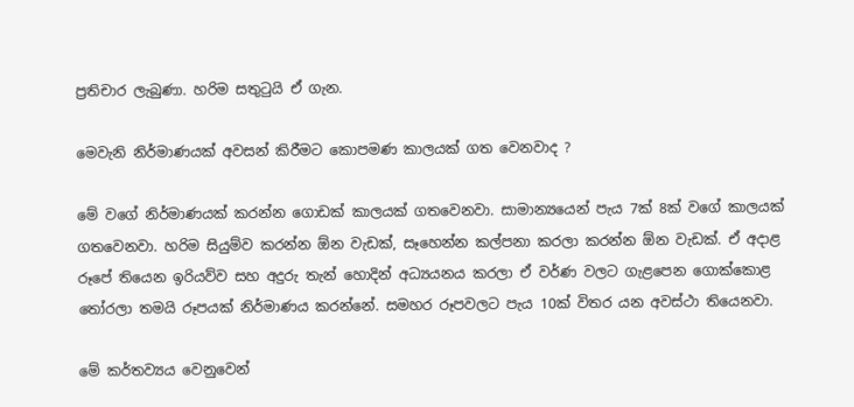ප්‍රතිචාර ලැබුණා. හරිම සතුටුයි ඒ ගැන.

මෙවැනි නිර්මාණයක් අවසන් කිරීමට කොපමණ කාලයක් ගත වෙනවාද ?

මේ වගේ නිර්මාණයක් කරන්න ගොඩක් කාලයක් ගතවෙනවා. සාමාන්‍යයෙන් පැය 7ක් 8ක් වගේ කාලයක් ගතවෙනවා. හරිම සියුම්ව කරන්න ඕන වැඩක්, සෑහෙන්න කල්පනා කරලා කරන්න ඕන වැඩක්. ඒ අදාළ රූපේ තියෙන ඉරියව්ව සහ අදුරු තැන් හොදින් අධ්‍යයනය කරලා ඒ වර්ණ වලට ගැළපෙන ගොක්කොළ තෝරලා තමයි රූපයක් නිර්මාණය කරන්නේ. සමහර රූපවලට පැය 10ක් විතර යන අවස්ථා තියෙනවා.

මේ කර්තව්‍යය වෙනුවෙන්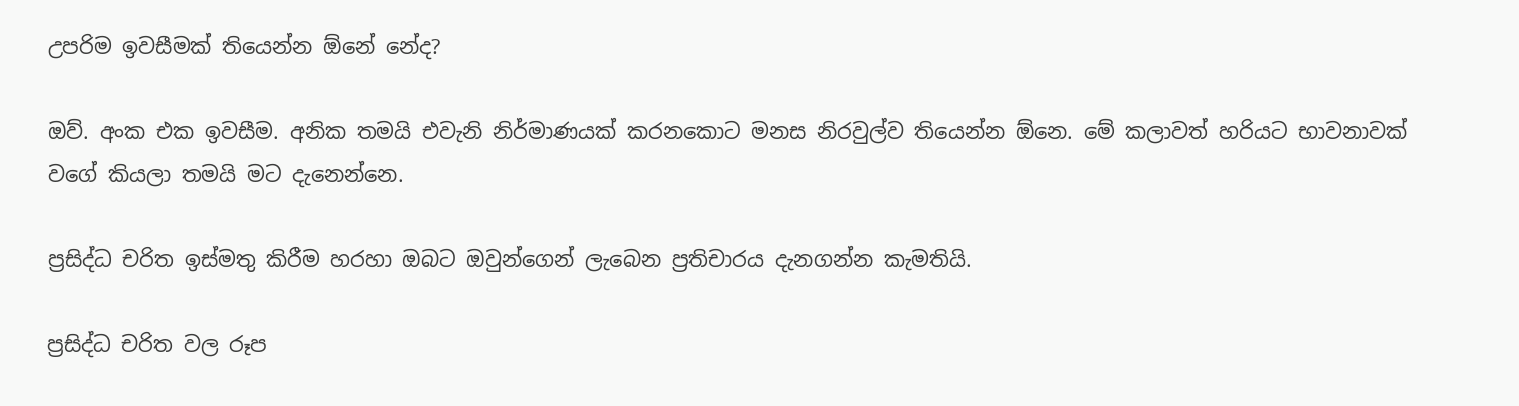උපරිම ඉවසීමක් තියෙන්න ඕනේ නේද?

ඔව්. අංක එක ඉවසීම. අනික තමයි එවැනි නිර්මාණයක් කරනකොට මනස නිරවුල්ව තියෙන්න ඕනෙ. මේ කලාවත් හරියට භාවනාවක් වගේ කියලා තමයි මට දැනෙන්නෙ.

ප්‍රසිද්ධ චරිත ඉස්මතු කිරීම හරහා ඔබට ඔවුන්ගෙන් ලැබෙන ප්‍රතිචාරය දැනගන්න කැමතියි.

ප්‍රසිද්ධ චරිත වල රූප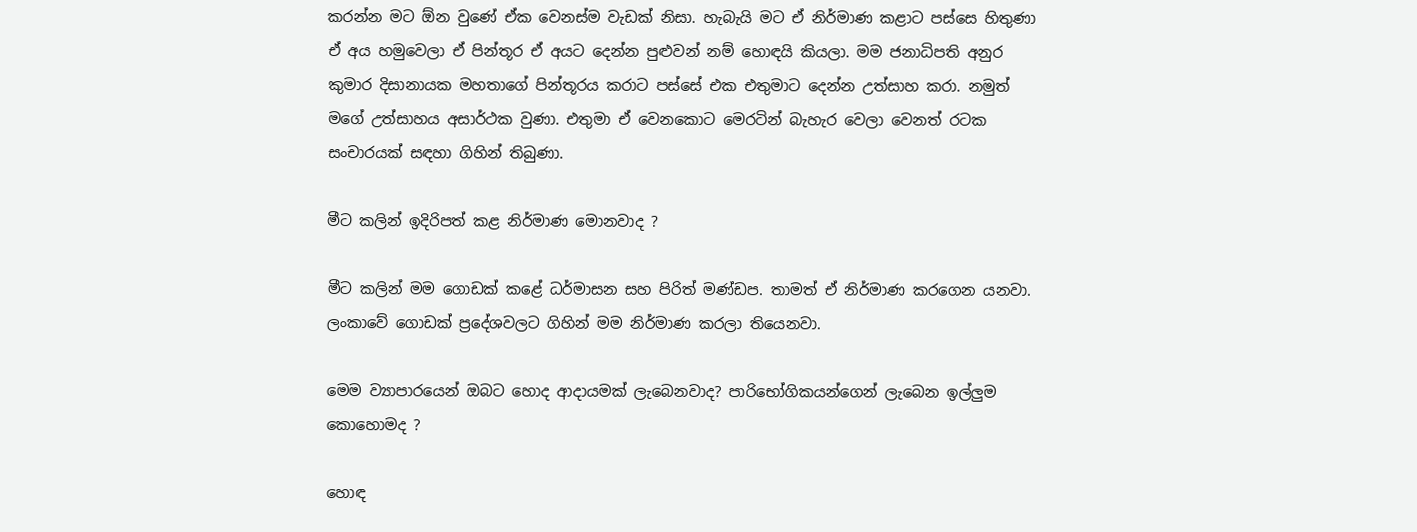කරන්න මට ඕන වුණේ ඒක වෙනස්ම වැඩක් නිසා. හැබැයි මට ඒ නිර්මාණ කළාට පස්සෙ හිතුණා ඒ අය හමුවෙලා ඒ පින්තූර ඒ අයට දෙන්න පුළුවන් නම් හොඳයි කියලා. මම ජනාධිපති අනුර කුමාර දිසානායක මහතාගේ පින්තූරය කරාට පස්සේ එක එතුමාට දෙන්න උත්සාහ කරා. නමුත් මගේ උත්සාහය අසාර්ථක වුණා. එතුමා ඒ වෙනකොට මෙරටින් බැහැර වෙලා වෙනත් රටක සංචාරයක් සඳහා ගිහින් තිබුණා.

මීට කලින් ඉදිරිපත් කළ නිර්මාණ මොනවාද ?

මීට කලින් මම ගොඩක් කළේ ධර්මාසන සහ පිරිත් මණ්ඩප. තාමත් ඒ නිර්මාණ කරගෙන යනවා. ලංකාවේ ගොඩක් ප්‍රදේශවලට ගිහින් මම නිර්මාණ කරලා තියෙනවා.

මෙම ව්‍යාපාරයෙන් ඔබට හොද ආදායමක් ලැබෙනවාද? පාරිභෝගිකයන්ගෙන් ලැබෙන ඉල්ලුම කොහොමද ?

හොඳ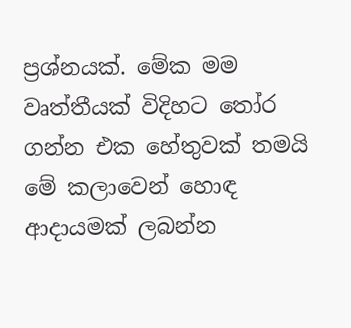ප්‍රශ්නයක්. මේක මම වෘත්තීයක් විදිහට තෝර ගන්න එක හේතුවක් තමයි මේ කලාවෙන් හොඳ ආදායමක් ලබන්න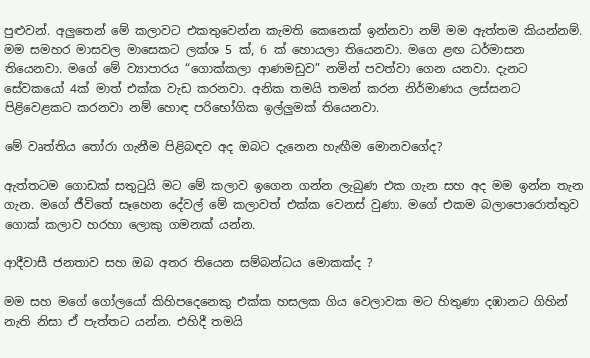පුළුවන්. අලුතෙන් මේ කලාවට එකතුවෙන්න කැමති කෙනෙක් ඉන්නවා නම් මම ඇත්තම කියන්නම්. මම සමහර මාසවල මාසෙකට ලක්ශ 5 ක්, 6 ක් හොයලා තියෙනවා. මගෙ ළඟ ධර්මාසන තියෙනවා. මගේ මේ ව්‍යාපාරය “ගොක්කලා ආණමඩුව” නමින් පවත්වා ගෙන යනවා. දැනට සේවකයෝ 4ක් මාත් එක්ක වැඩ කරනවා. අනික තමයි තමන් කරන නිර්මාණය ලස්සනට පිළිවෙළකට කරනවා නම් හොඳ පරිභෝගික ඉල්ලුමක් තියෙනවා.

මේ වෘත්තිය තෝරා ගැනීම පිළිබඳව අද ඔබට දැනෙන හැඟීම මොනවගේද?

ඇත්තටම ගොඩක් සතුටුයි මට මේ කලාව ඉගෙන ගන්න ලැබුණ එක ගැන සහ අද මම ඉන්න තැන ගැන. මගේ ජීවිතේ සෑහෙන දේවල් මේ කලාවත් එක්ක වෙනස් වුණා. මගේ එකම බලාපොරොත්තුව ගොක් කලාව හරහා ලොකු ගමනක් යන්න.

ආදීවාසී ජනතාව සහ ඔබ අතර තියෙන සම්බන්ධය මොකක්ද ?

මම සහ මගේ ගෝලයෝ කිහිපදෙනෙකු එක්ක හසලක ගිය වෙලාවක මට හිතුණා දඹානට ගිහින් නැති නිසා ඒ පැත්තට යන්න. එහිදී තමයි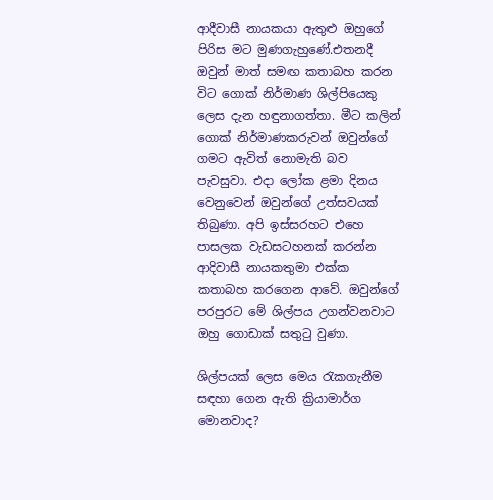ආදීවාසී නායකයා ඇතුළු ඔහුගේ පිරිස මට මුණගැහුණේ.එතනදී ඔවුන් මාත් සමඟ කතාබහ කරන විට ගොක් නිර්මාණ ශිල්පියෙකු ලෙස දැන හඳුනාගත්තා. මීට කලින් ගොක් නිර්මාණකරුවන් ඔවුන්ගේ ගමට ඇවිත් නොමැති බව පැවසුවා. එදා ලෝක ළමා දිනය වෙනුවෙන් ඔවුන්ගේ උත්සවයක් තිබුණා. අපි ඉස්සරහට එහෙ පාසලක වැඩසටහනක් කරන්න ආදිවාසී නායකතුමා එක්ක කතාබහ කරගෙන ආවේ. ඔවුන්ගේ පරපුරට මේ ශිල්පය උගන්වනවාට ඔහු ගොඩාක් සතුටු වුණා.

ශිල්පයක් ලෙස මෙය රැකගැනීම සඳහා ගෙන ඇති ක්‍රියාමාර්ග මොනවාද?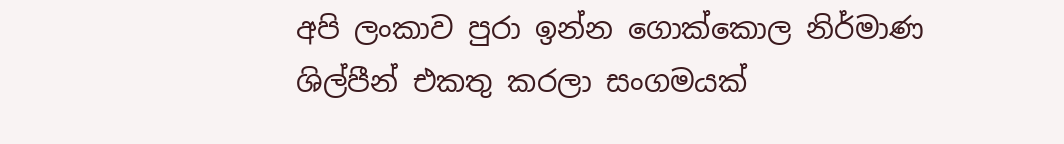අපි ලංකාව පුරා ඉන්න ගොක්කොල නිර්මාණ ශිල්පීන් එකතු කරලා සංගමයක්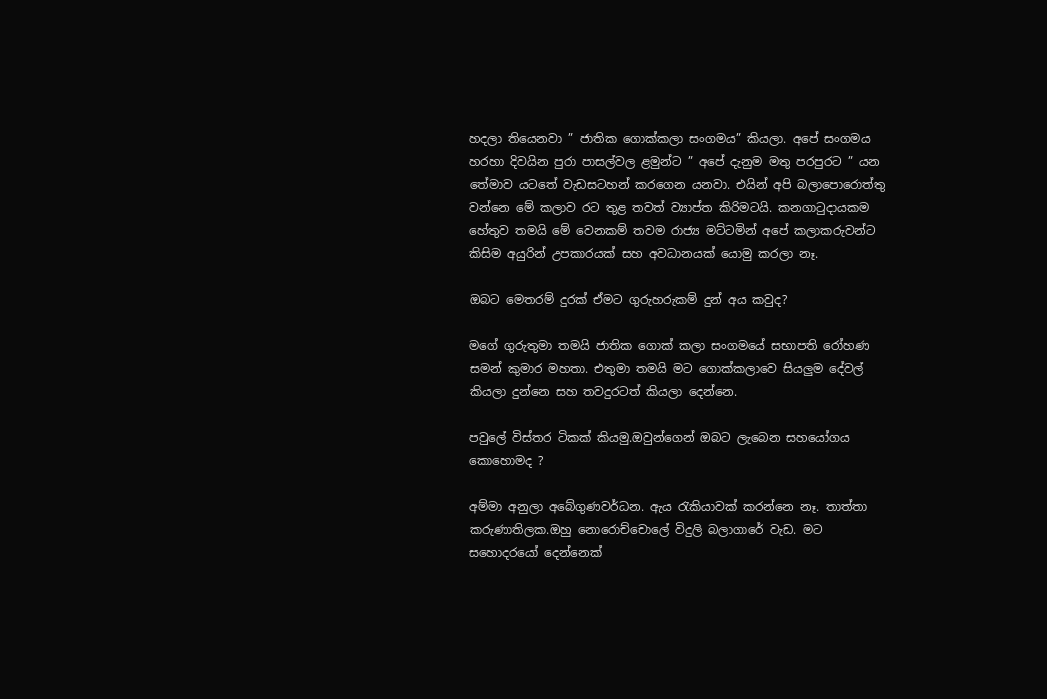හදලා තියෙනවා ” ජාතික ගොක්කලා සංගමය” කියලා. අපේ සංගමය හරහා දිවයින පුරා පාසල්වල ළමුන්ට ” අපේ දැනුම මතු පරපුරට ” යන තේමාව යටතේ වැඩසටහන් කරගෙන යනවා. එයින් අපි බලාපොරොත්තු වන්නෙ මේ කලාව රට තුළ තවත් ව්‍යාප්ත කිරිමටයි. කනගාටුදායකම හේතුව තමයි මේ වෙනකම් තවම රාජ්‍ය මට්ටමින් අපේ කලාකරුවන්ට කිසිම අයුරින් උපකාරයක් සහ අවධානයක් යොමු කරලා නෑ.

ඔබට මෙතරම් දුරක් ඒමට ගුරුහරුකම් දුන් අය කවුද?

මගේ ගුරුතුමා තමයි ජාතික ගොක් කලා සංගමයේ සභාපති රෝහණ සමන් කුමාර මහතා. එතුමා තමයි මට ගොක්කලාවෙ සියලුම දේවල් කියලා දුන්නෙ සහ තවදුරටත් කියලා දෙන්නෙ.

පවුලේ විස්තර ටිකක් කියමු.ඔවුන්ගෙන් ඔබට ලැබෙන සහයෝගය කොහොමද ?

අම්මා අනුලා අබේගුණවර්ධන. ඇය රැකියාවක් කරන්නෙ නෑ. තාත්තා කරුණාතිලක.ඔහු නොරොච්චොලේ විදුලි බලාගාරේ වැඩ. මට සහොදරයෝ දෙන්නෙක්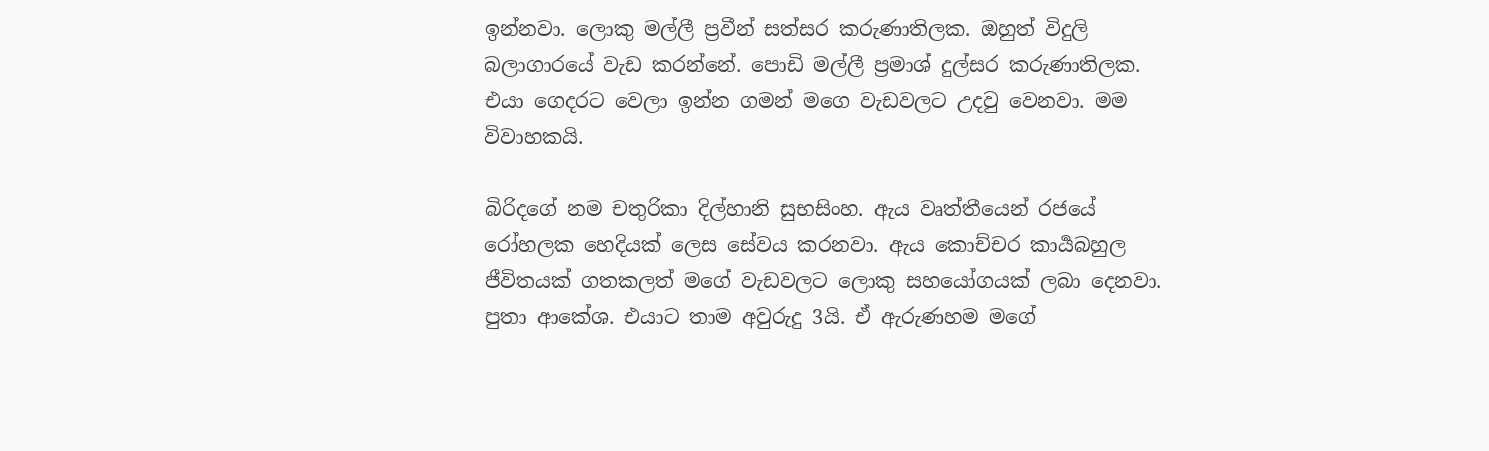ඉන්නවා. ලොකු මල්ලී ප්‍රවීන් සත්සර කරුණාතිලක. ඔහුත් විදුලි බලාගාරයේ වැඩ කරන්නේ. පොඩි මල්ලී ප්‍රමාශ් දුල්සර කරුණාතිලක. එයා ගෙදරට වෙලා ඉන්න ගමන් මගෙ වැඩවලට උදවු වෙනවා. මම විවාහකයි.

බිරිදගේ නම චතුරිකා දිල්හානි සුභසිංහ. ඇය වෘත්තීයෙන් රජයේ රෝහලක හෙදියක් ලෙස සේවය කරනවා. ඇය කොච්චර කාර්‍යබහුල ජීවිතයක් ගතකලත් මගේ වැඩවලට ලොකු සහයෝගයක් ලබා දෙනවා. පුතා ආකේශ. එයාට තාම අවුරුදු 3යි. ඒ ඇරුණහම මගේ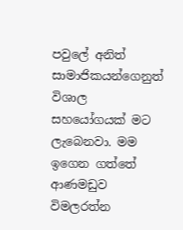පවුලේ අනිත් සාමාජිකයන්ගෙනුත් විශාල සහයෝගයක් මට ලැබෙනවා. මම ඉගෙන ගත්තේ ආණමඩුව විමලරත්න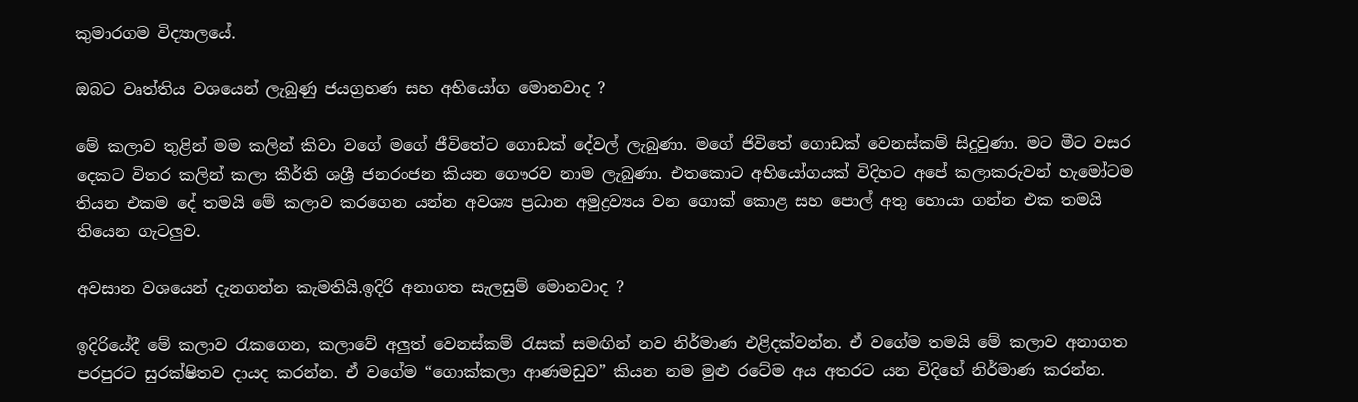කුමාරගම විද්‍යාලයේ.

ඔබට වෘත්තිය වශයෙන් ලැබුණු ජයග්‍රහණ සහ අභියෝග මොනවාද ?

මේ කලාව තුළින් මම කලින් කිවා වගේ මගේ ජීවිතේට ගොඩක් දේවල් ලැබුණා. මගේ ජිවිතේ ගොඩක් වෙනස්කම් සිදුවුණා. මට මීට වසර දෙකට විතර කලින් කලා කීර්ති ශශ්‍රී ජනරංජන කියන ගෞරව නාම ලැබුණා. එතකොට අභියෝගයක් විදිහට අපේ කලාකරුවන් හැමෝටම තියන එකම දේ තමයි මේ කලාව කරගෙන යන්න අවශ්‍ය ප්‍රධාන අමුද්‍රව්‍යය වන ගොක් කොළ සහ පොල් අතු හොයා ගන්න එක තමයි තියෙන ගැටලුව.

අවසාන වශයෙන් දැනගන්න කැමතියි.ඉදිරි අනාගත සැලසුම් මොනවාද ?

ඉදිරියේදී මේ කලාව රැකගෙන, කලාවේ අලුත් වෙනස්කම් රැසක් සමඟින් නව නිර්මාණ එළිදක්වන්න. ඒ වගේම තමයි මේ කලාව අනාගත පරපුරට සුරක්ෂිතව දායද කරන්න. ඒ වගේම “ගොක්කලා ආණමඩුව” කියන නම මුළු රටේම අය අතරට යන විදිහේ නිර්මාණ කරන්න.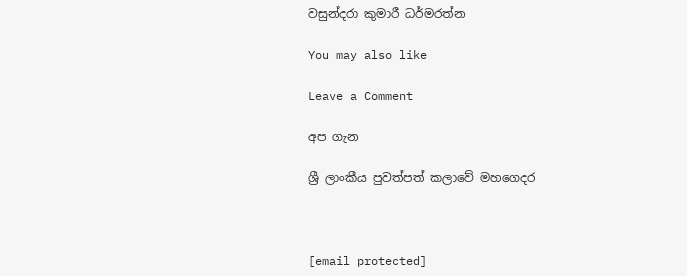වසුන්දරා කුමාරී ධර්මරත්න

You may also like

Leave a Comment

අප ගැන

ශ්‍රී ලාංකීය පුවත්පත් කලාවේ මහගෙදර



[email protected]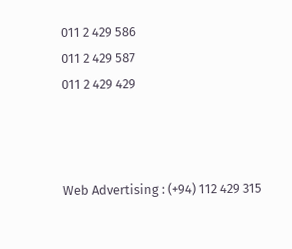011 2 429 586
011 2 429 587
011 2 429 429



Web Advertising : (+94) 112 429 315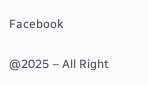Facebook

@2025 – All Right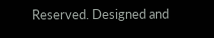Reserved. Designed and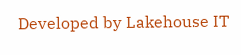Developed by Lakehouse IT